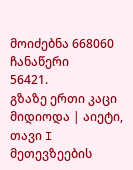მოიძებნა 668060 ჩანაწერი
56421.
გზაზე ერთი კაცი მიდიოდა | აიეტი, თავი I
მეთევზეების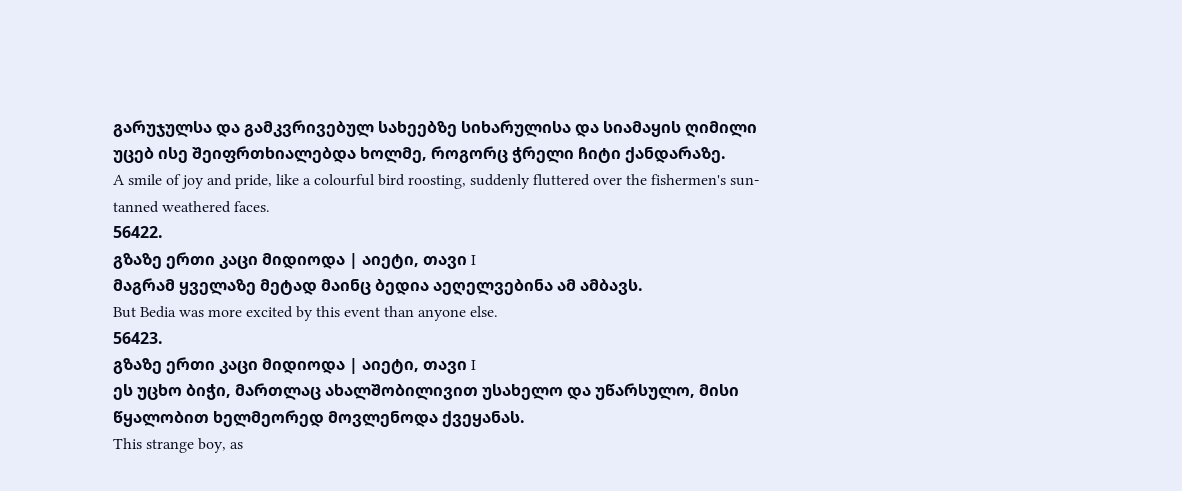გარუჯულსა და გამკვრივებულ სახეებზე სიხარულისა და სიამაყის ღიმილი უცებ ისე შეიფრთხიალებდა ხოლმე, როგორც ჭრელი ჩიტი ქანდარაზე.
A smile of joy and pride, like a colourful bird roosting, suddenly fluttered over the fishermen's sun-tanned weathered faces.
56422.
გზაზე ერთი კაცი მიდიოდა | აიეტი, თავი I
მაგრამ ყველაზე მეტად მაინც ბედია აეღელვებინა ამ ამბავს.
But Bedia was more excited by this event than anyone else.
56423.
გზაზე ერთი კაცი მიდიოდა | აიეტი, თავი I
ეს უცხო ბიჭი, მართლაც ახალშობილივით უსახელო და უწარსულო, მისი წყალობით ხელმეორედ მოვლენოდა ქვეყანას.
This strange boy, as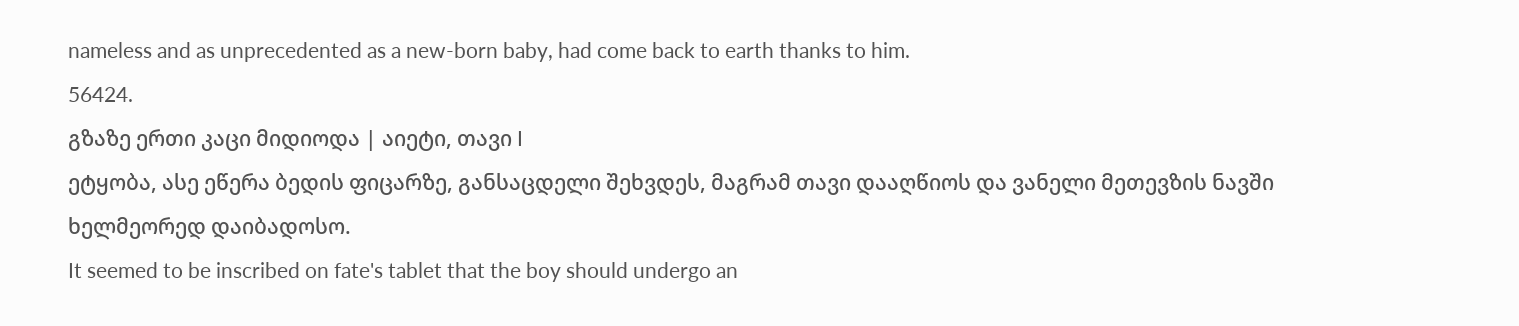nameless and as unprecedented as a new-born baby, had come back to earth thanks to him.
56424.
გზაზე ერთი კაცი მიდიოდა | აიეტი, თავი I
ეტყობა, ასე ეწერა ბედის ფიცარზე, განსაცდელი შეხვდეს, მაგრამ თავი დააღწიოს და ვანელი მეთევზის ნავში ხელმეორედ დაიბადოსო.
It seemed to be inscribed on fate's tablet that the boy should undergo an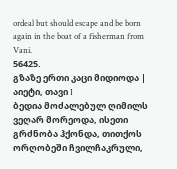ordeal but should escape and be born again in the boat of a fisherman from Vani.
56425.
გზაზე ერთი კაცი მიდიოდა | აიეტი, თავი I
ბედია მოძალებულ ღიმილს ვეღარ მორეოდა, ისეთი გრძნობა ჰქონდა, თითქოს ორღობეში ჩვილჩაკრული,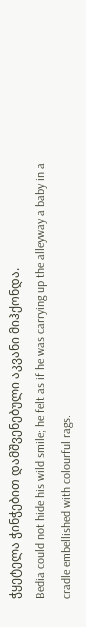ჭყეტელა ჭინჭებით დამშვენებული აკვანი მიჰქონდა.
Bedia could not hide his wild smile; he felt as if he was carrying up the alleyway a baby in a cradle embellished with colourful rags.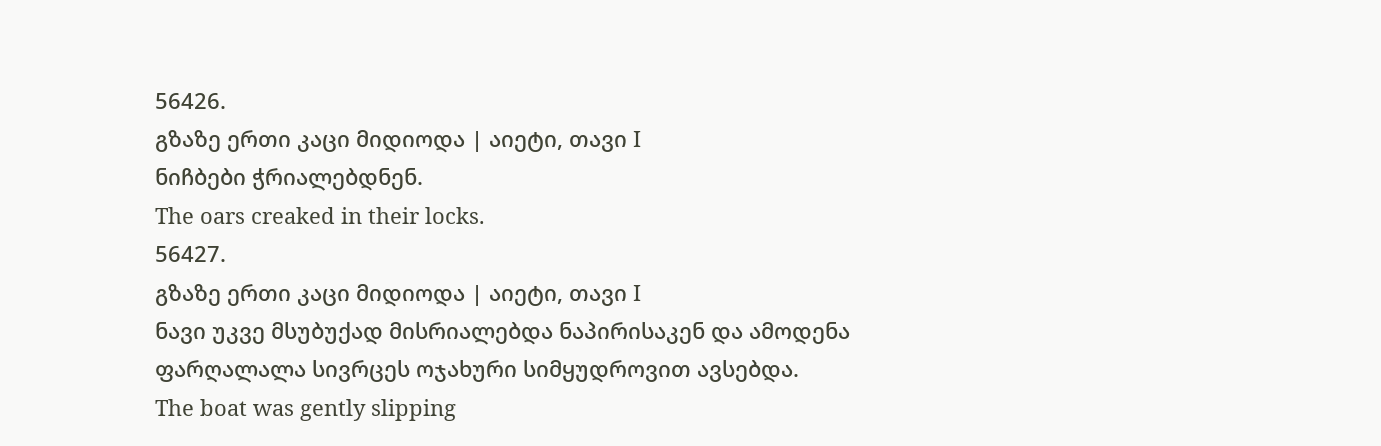56426.
გზაზე ერთი კაცი მიდიოდა | აიეტი, თავი I
ნიჩბები ჭრიალებდნენ.
The oars creaked in their locks.
56427.
გზაზე ერთი კაცი მიდიოდა | აიეტი, თავი I
ნავი უკვე მსუბუქად მისრიალებდა ნაპირისაკენ და ამოდენა ფარღალალა სივრცეს ოჯახური სიმყუდროვით ავსებდა.
The boat was gently slipping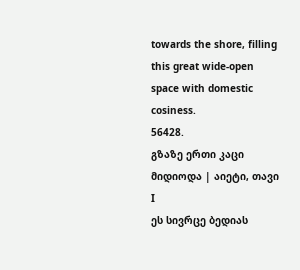towards the shore, filling this great wide-open space with domestic cosiness.
56428.
გზაზე ერთი კაცი მიდიოდა | აიეტი, თავი I
ეს სივრცე ბედიას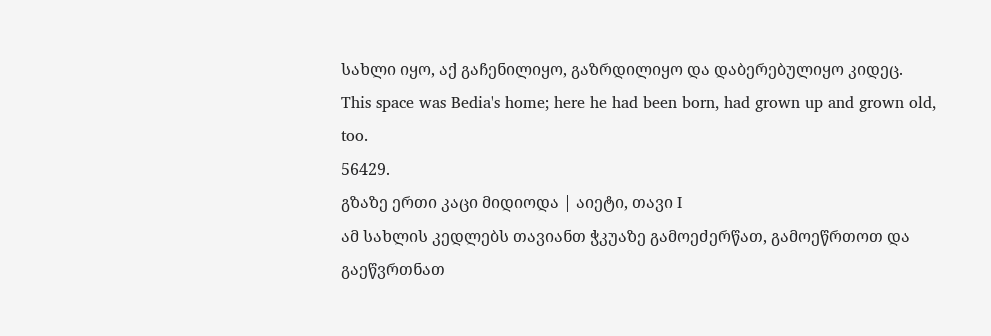სახლი იყო, აქ გაჩენილიყო, გაზრდილიყო და დაბერებულიყო კიდეც.
This space was Bedia's home; here he had been born, had grown up and grown old, too.
56429.
გზაზე ერთი კაცი მიდიოდა | აიეტი, თავი I
ამ სახლის კედლებს თავიანთ ჭკუაზე გამოეძერწათ, გამოეწრთოთ და გაეწვრთნათ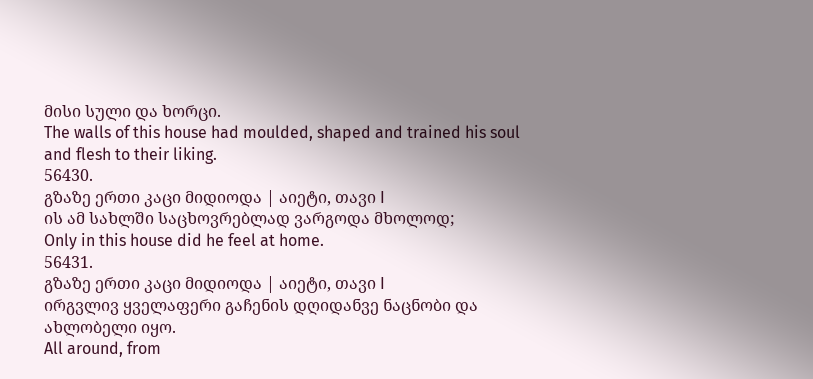მისი სული და ხორცი.
The walls of this house had moulded, shaped and trained his soul and flesh to their liking.
56430.
გზაზე ერთი კაცი მიდიოდა | აიეტი, თავი I
ის ამ სახლში საცხოვრებლად ვარგოდა მხოლოდ;
Only in this house did he feel at home.
56431.
გზაზე ერთი კაცი მიდიოდა | აიეტი, თავი I
ირგვლივ ყველაფერი გაჩენის დღიდანვე ნაცნობი და ახლობელი იყო.
All around, from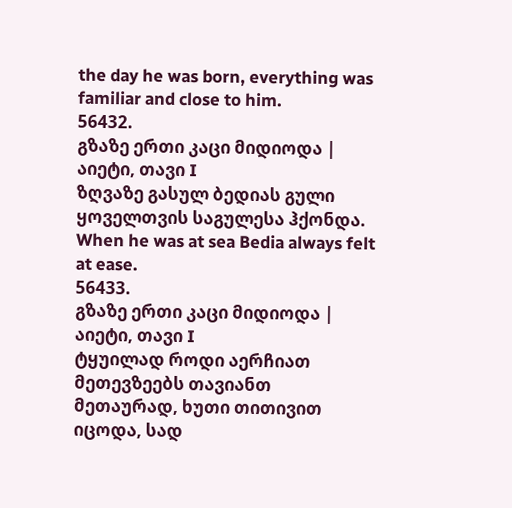the day he was born, everything was familiar and close to him.
56432.
გზაზე ერთი კაცი მიდიოდა | აიეტი, თავი I
ზღვაზე გასულ ბედიას გული ყოველთვის საგულესა ჰქონდა.
When he was at sea Bedia always felt at ease.
56433.
გზაზე ერთი კაცი მიდიოდა | აიეტი, თავი I
ტყუილად როდი აერჩიათ მეთევზეებს თავიანთ მეთაურად, ხუთი თითივით იცოდა, სად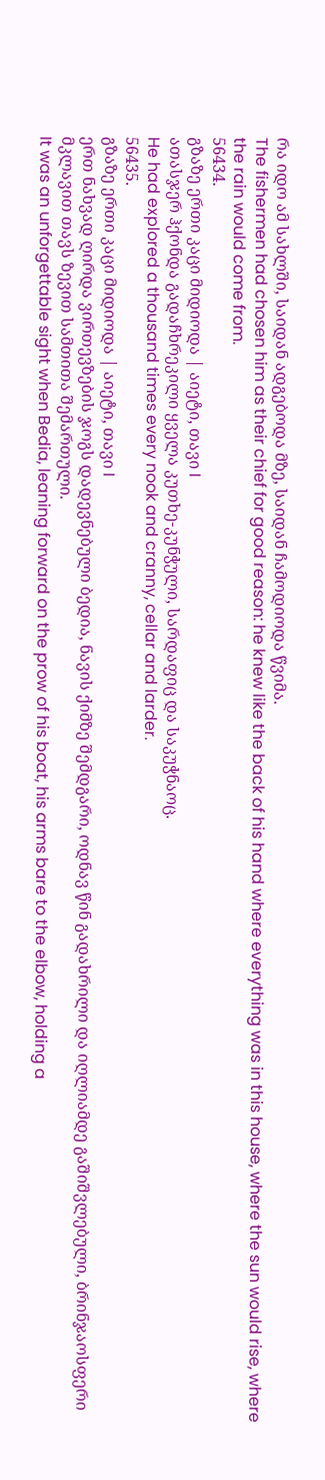რა იდო ამ სახლში, საიდან ადგებოდა მზე, საიდან ჩამოდიოდა წვიმა.
The fishermen had chosen him as their chief for good reason: he knew like the back of his hand where everything was in this house, where the sun would rise, where the rain would come from.
56434.
გზაზე ერთი კაცი მიდიოდა | აიეტი, თავი I
ათასჯერ ჰქონდა გადაჩხრეკილი ყველა კუთხე-კუნჭული, სარდაფიც და საკუჭნაოც.
He had explored a thousand times every nook and cranny, cellar and larder.
56435.
გზაზე ერთი კაცი მიდიოდა | აიეტი, თავი I
ერთ ნახვად ღირდა ვირთევზების ჯოგს დადევნებული ბედია, ნავის ქიმზე შემდგარი, ოდნავ წინ გადახრილი და იღლიამდე გაშიშვლებული, ბრინჯაოსფერი მკლავით თავს ზევით სამთითა შემართული.
It was an unforgettable sight when Bedia, leaning forward on the prow of his boat, his arms bare to the elbow, holding a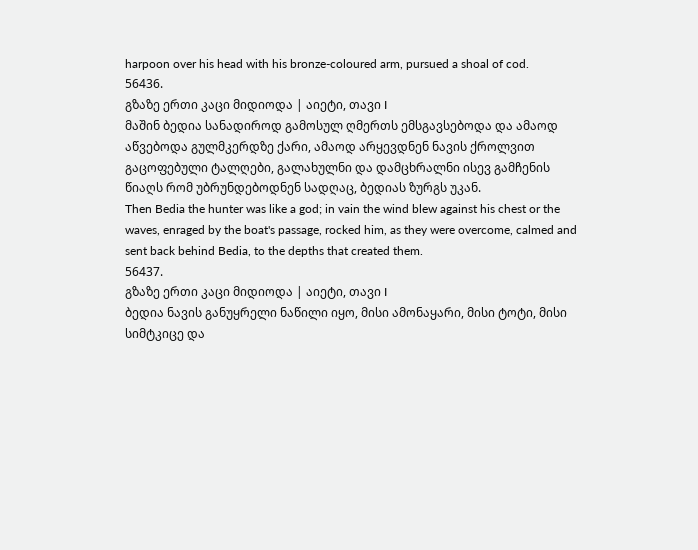harpoon over his head with his bronze-coloured arm, pursued a shoal of cod.
56436.
გზაზე ერთი კაცი მიდიოდა | აიეტი, თავი I
მაშინ ბედია სანადიროდ გამოსულ ღმერთს ემსგავსებოდა და ამაოდ აწვებოდა გულმკერდზე ქარი, ამაოდ არყევდნენ ნავის ქროლვით გაცოფებული ტალღები, გალახულნი და დამცხრალნი ისევ გამჩენის წიაღს რომ უბრუნდებოდნენ სადღაც, ბედიას ზურგს უკან.
Then Bedia the hunter was like a god; in vain the wind blew against his chest or the waves, enraged by the boat's passage, rocked him, as they were overcome, calmed and sent back behind Bedia, to the depths that created them.
56437.
გზაზე ერთი კაცი მიდიოდა | აიეტი, თავი I
ბედია ნავის განუყრელი ნაწილი იყო, მისი ამონაყარი, მისი ტოტი, მისი სიმტკიცე და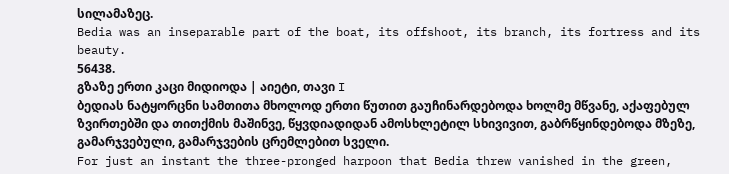სილამაზეც.
Bedia was an inseparable part of the boat, its offshoot, its branch, its fortress and its beauty.
56438.
გზაზე ერთი კაცი მიდიოდა | აიეტი, თავი I
ბედიას ნატყორცნი სამთითა მხოლოდ ერთი წუთით გაუჩინარდებოდა ხოლმე მწვანე, აქაფებულ ზვირთებში და თითქმის მაშინვე, წყვდიადიდან ამოსხლეტილ სხივივით, გაბრწყინდებოდა მზეზე, გამარჯვებული, გამარჯვების ცრემლებით სველი.
For just an instant the three-pronged harpoon that Bedia threw vanished in the green,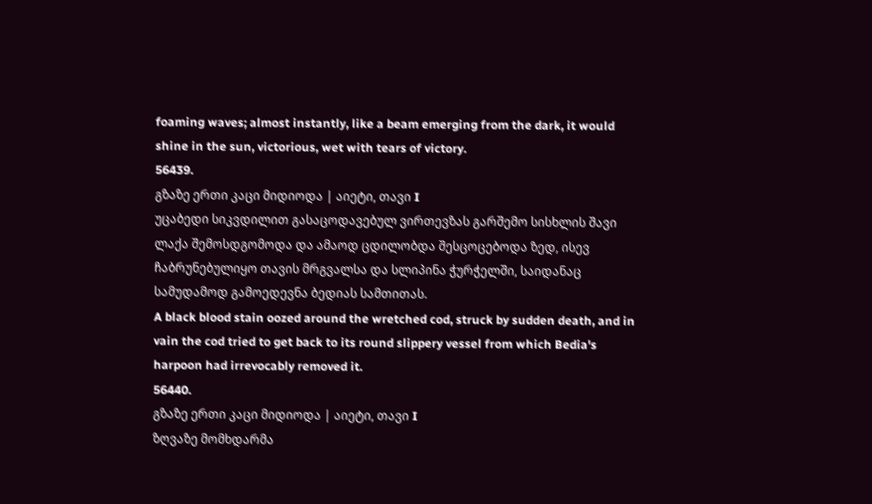foaming waves; almost instantly, like a beam emerging from the dark, it would shine in the sun, victorious, wet with tears of victory.
56439.
გზაზე ერთი კაცი მიდიოდა | აიეტი, თავი I
უცაბედი სიკვდილით გასაცოდავებულ ვირთევზას გარშემო სისხლის შავი ლაქა შემოსდგომოდა და ამაოდ ცდილობდა შესცოცებოდა ზედ, ისევ ჩაბრუნებულიყო თავის მრგვალსა და სლიპინა ჭურჭელში, საიდანაც სამუდამოდ გამოედევნა ბედიას სამთითას.
A black blood stain oozed around the wretched cod, struck by sudden death, and in vain the cod tried to get back to its round slippery vessel from which Bedia's harpoon had irrevocably removed it.
56440.
გზაზე ერთი კაცი მიდიოდა | აიეტი, თავი I
ზღვაზე მომხდარმა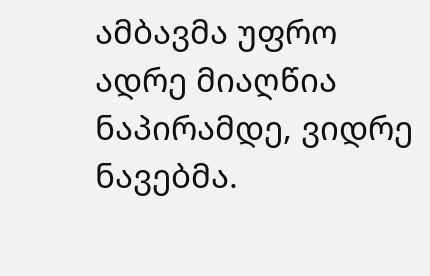ამბავმა უფრო ადრე მიაღწია ნაპირამდე, ვიდრე ნავებმა.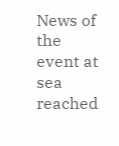News of the event at sea reached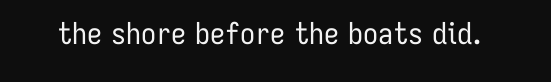the shore before the boats did.